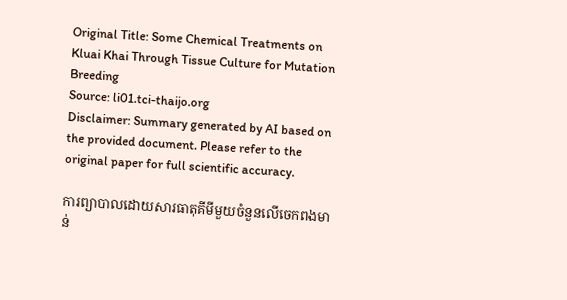Original Title: Some Chemical Treatments on Kluai Khai Through Tissue Culture for Mutation Breeding
Source: li01.tci-thaijo.org
Disclaimer: Summary generated by AI based on the provided document. Please refer to the original paper for full scientific accuracy.

ការព្យាបាលដោយសារធាតុគីមីមួយចំនួនលើចេកពងមាន់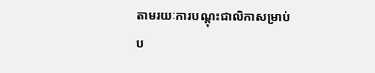តាមរយៈការបណ្តុះជាលិកាសម្រាប់ប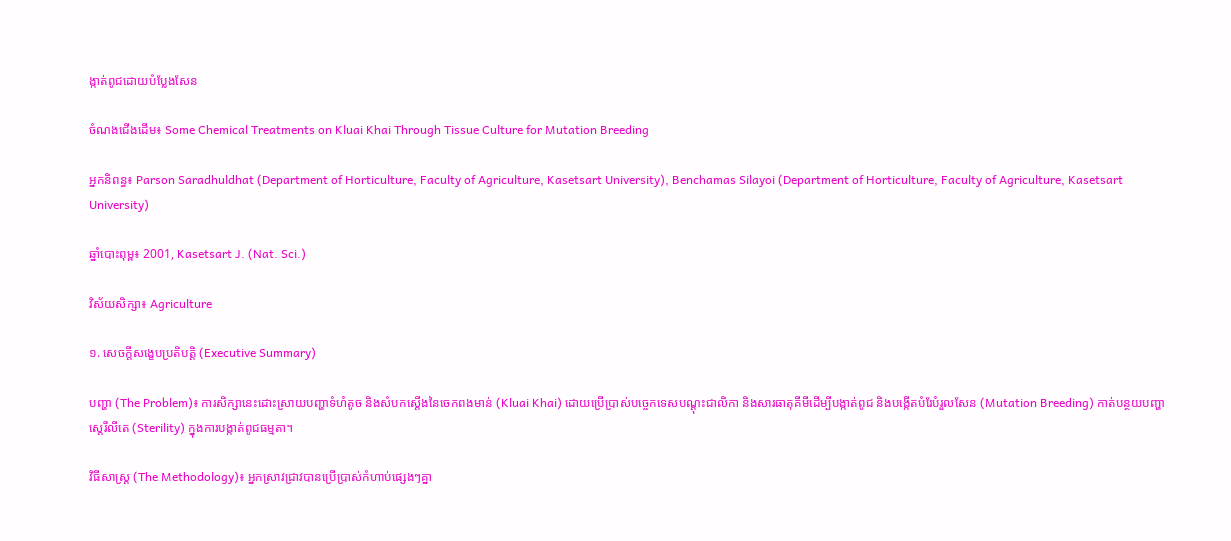ង្កាត់ពូជដោយបំប្លែងសែន

ចំណងជើងដើម៖ Some Chemical Treatments on Kluai Khai Through Tissue Culture for Mutation Breeding

អ្នកនិពន្ធ៖ Parson Saradhuldhat (Department of Horticulture, Faculty of Agriculture, Kasetsart University), Benchamas Silayoi (Department of Horticulture, Faculty of Agriculture, Kasetsart University)

ឆ្នាំបោះពុម្ព៖ 2001, Kasetsart J. (Nat. Sci.)

វិស័យសិក្សា៖ Agriculture

១. សេចក្តីសង្ខេបប្រតិបត្តិ (Executive Summary)

បញ្ហា (The Problem)៖ ការសិក្សានេះដោះស្រាយបញ្ហាទំហំតូច និងសំបកស្តើងនៃចេកពងមាន់ (Kluai Khai) ដោយប្រើប្រាស់បច្ចេកទេសបណ្តុះជាលិកា និងសារធាតុគីមីដើម្បីបង្កាត់ពូជ និងបង្កើតបំរែបំរួលសែន (Mutation Breeding) កាត់បន្ថយបញ្ហាស្តេរីលីតេ (Sterility) ក្នុងការបង្កាត់ពូជធម្មតា។

វិធីសាស្ត្រ (The Methodology)៖ អ្នកស្រាវជ្រាវបានប្រើប្រាស់កំហាប់ផ្សេងៗគ្នា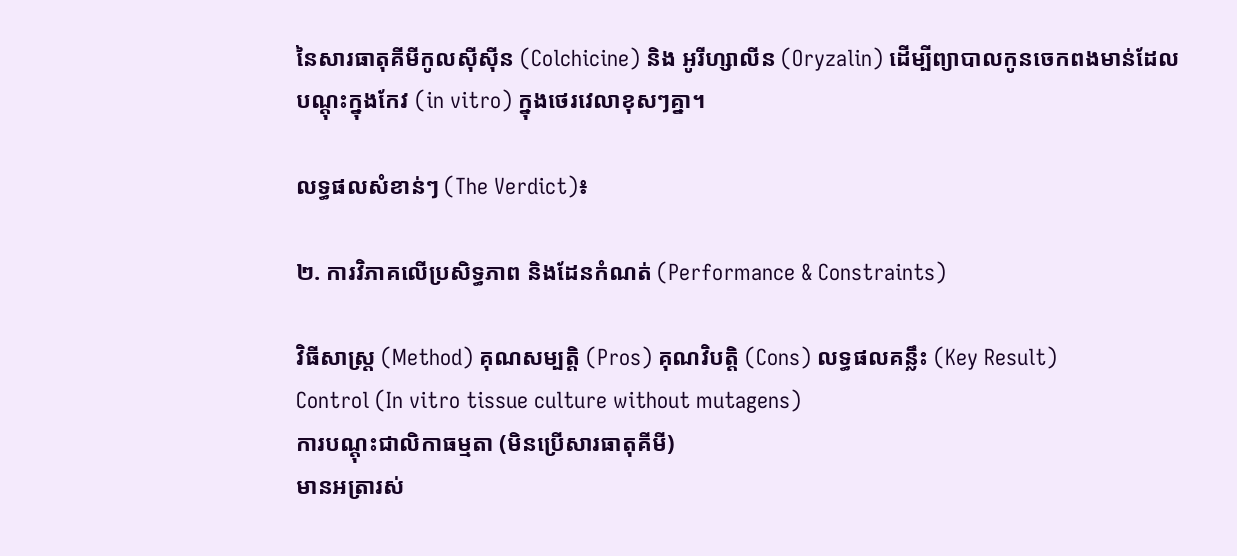នៃសារធាតុគីមីកូលស៊ីស៊ីន (Colchicine) និង អូរីហ្សាលីន (Oryzalin) ដើម្បីព្យាបាលកូនចេកពងមាន់ដែលបណ្តុះក្នុងកែវ (in vitro) ក្នុងថេរវេលាខុសៗគ្នា។

លទ្ធផលសំខាន់ៗ (The Verdict)៖

២. ការវិភាគលើប្រសិទ្ធភាព និងដែនកំណត់ (Performance & Constraints)

វិធីសាស្ត្រ (Method) គុណសម្បត្តិ (Pros) គុណវិបត្តិ (Cons) លទ្ធផលគន្លឹះ (Key Result)
Control (In vitro tissue culture without mutagens)
ការបណ្តុះជាលិកាធម្មតា (មិនប្រើសារធាតុគីមី)
មានអត្រារស់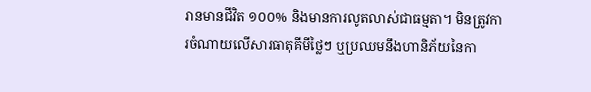រានមានជីវិត ១០០% និងមានការលូតលាស់ជាធម្មតា។ មិនត្រូវការចំណាយលើសារធាតុគីមីថ្លៃៗ ឬប្រឈមនឹងហានិភ័យនៃកា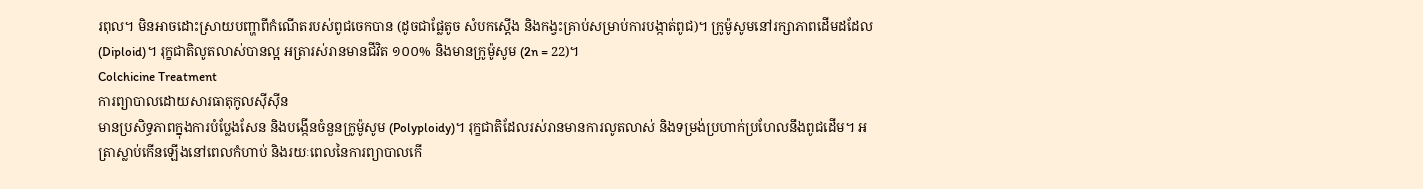រពុល។ មិនអាចដោះស្រាយបញ្ហាពីកំណើតរបស់ពូជចេកបាន (ដូចជាផ្លែតូច សំបកស្តើង និងកង្វះគ្រាប់សម្រាប់ការបង្កាត់ពូជ)។ ក្រូម៉ូសូមនៅរក្សាភាពដើមដដែល (Diploid)។ រុក្ខជាតិលូតលាស់បានល្អ អត្រារស់រានមានជីវិត ១០០% និងមានក្រូម៉ូសូម (2n = 22)។
Colchicine Treatment
ការព្យាបាលដោយសារធាតុកូលស៊ីស៊ីន
មានប្រសិទ្ធភាពក្នុងការបំប្លែងសែន និងបង្កើនចំនួនក្រូម៉ូសូម (Polyploidy)។ រុក្ខជាតិដែលរស់រានមានការលូតលាស់ និងទម្រង់ប្រហាក់ប្រហែលនឹងពូជដើម។ អត្រាស្លាប់កើនឡើងនៅពេលកំហាប់ និងរយៈពេលនៃការព្យាបាលកើ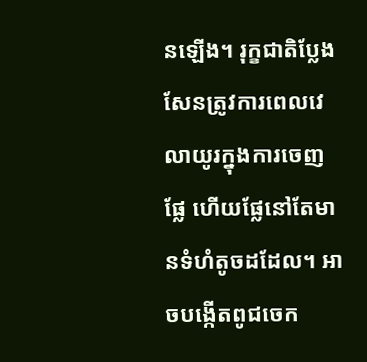នឡើង។ រុក្ខជាតិប្លែងសែនត្រូវការពេលវេលាយូរក្នុងការចេញផ្លែ ហើយផ្លែនៅតែមានទំហំតូចដដែល។ អាចបង្កើតពូជចេក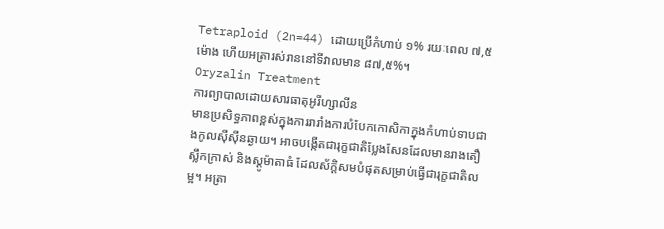Tetraploid (2n=44) ដោយប្រើកំហាប់ ១% រយៈពេល ៧,៥ ម៉ោង ហើយអត្រារស់រាននៅទីវាលមាន ៨៧,៥%។
Oryzalin Treatment
ការព្យាបាលដោយសារធាតុអូរីហ្សាលីន
មានប្រសិទ្ធភាពខ្ពស់ក្នុងការរារាំងការបំបែកកោសិកាក្នុងកំហាប់ទាបជាងកូលស៊ីស៊ីនឆ្ងាយ។ អាចបង្កើតជារុក្ខជាតិប្លែងសែនដែលមានរាងតឿ ស្លឹកក្រាស់ និងស្តូម៉ាតាធំ ដែលស័ក្តិសមបំផុតសម្រាប់ធ្វើជារុក្ខជាតិលម្អ។ អត្រា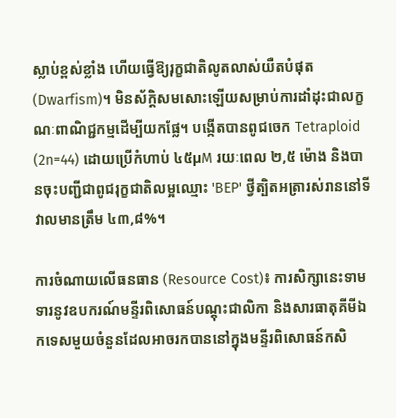ស្លាប់ខ្ពស់ខ្លាំង ហើយធ្វើឱ្យរុក្ខជាតិលូតលាស់យឺតបំផុត (Dwarfism)។ មិនស័ក្តិសមសោះឡើយសម្រាប់ការដាំដុះជាលក្ខណៈពាណិជ្ជកម្មដើម្បីយកផ្លែ។ បង្កើតបានពូជចេក Tetraploid (2n=44) ដោយប្រើកំហាប់ ៤៥µM រយៈពេល ២,៥ ម៉ោង និងបានចុះបញ្ជីជាពូជរុក្ខជាតិលម្អឈ្មោះ 'BEP' ថ្វីត្បិតអត្រារស់រាននៅទីវាលមានត្រឹម ៤៣,៨%។

ការចំណាយលើធនធាន (Resource Cost)៖ ការសិក្សានេះទាមទារនូវឧបករណ៍មន្ទីរពិសោធន៍បណ្តុះជាលិកា និងសារធាតុគីមីឯកទេសមួយចំនួនដែលអាចរកបាននៅក្នុងមន្ទីរពិសោធន៍កសិ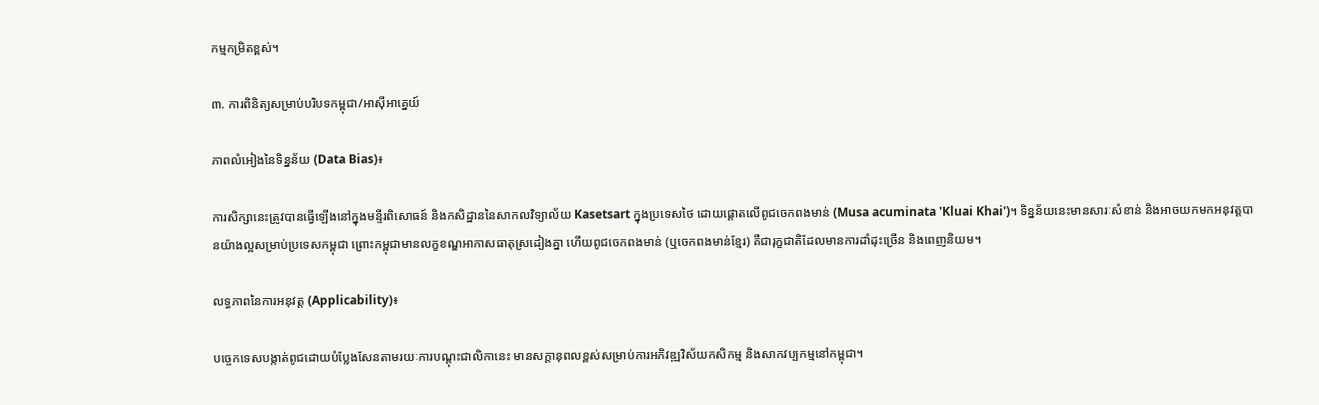កម្មកម្រិតខ្ពស់។

៣. ការពិនិត្យសម្រាប់បរិបទកម្ពុជា/អាស៊ីអាគ្នេយ៍

ភាពលំអៀងនៃទិន្នន័យ (Data Bias)៖

ការសិក្សានេះត្រូវបានធ្វើឡើងនៅក្នុងមន្ទីរពិសោធន៍ និងកសិដ្ឋាននៃសាកលវិទ្យាល័យ Kasetsart ក្នុងប្រទេសថៃ ដោយផ្តោតលើពូជចេកពងមាន់ (Musa acuminata 'Kluai Khai')។ ទិន្នន័យនេះមានសារៈសំខាន់ និងអាចយកមកអនុវត្តបានយ៉ាងល្អសម្រាប់ប្រទេសកម្ពុជា ព្រោះកម្ពុជាមានលក្ខខណ្ឌអាកាសធាតុស្រដៀងគ្នា ហើយពូជចេកពងមាន់ (ឬចេកពងមាន់ខ្មែរ) គឺជារុក្ខជាតិដែលមានការដាំដុះច្រើន និងពេញនិយម។

លទ្ធភាពនៃការអនុវត្ត (Applicability)៖

បច្ចេកទេសបង្កាត់ពូជដោយបំប្លែងសែនតាមរយៈការបណ្តុះជាលិកានេះ មានសក្តានុពលខ្ពស់សម្រាប់ការអភិវឌ្ឍវិស័យកសិកម្ម និងសាកវប្បកម្មនៅកម្ពុជា។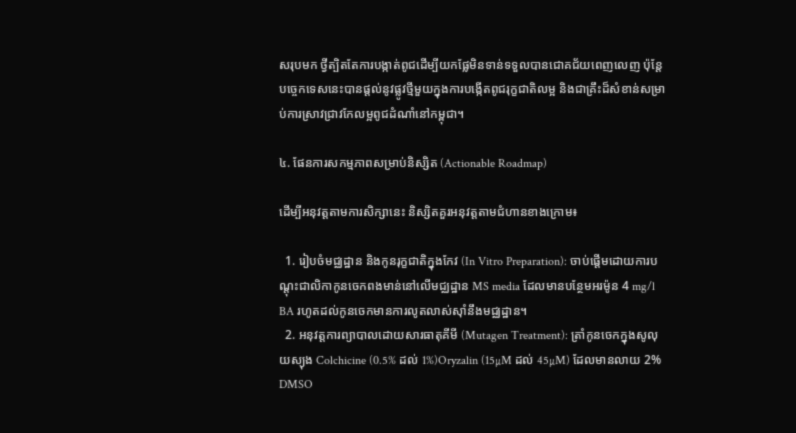សរុបមក ថ្វីត្បិតតែការបង្កាត់ពូជដើម្បីយកផ្លែមិនទាន់ទទួលបានជោគជ័យពេញលេញ ប៉ុន្តែបច្ចេកទេសនេះបានផ្តល់នូវផ្លូវថ្មីមួយក្នុងការបង្កើតពូជរុក្ខជាតិលម្អ និងជាគ្រឹះដ៏សំខាន់សម្រាប់ការស្រាវជ្រាវកែលម្អពូជដំណាំនៅកម្ពុជា។

៤. ផែនការសកម្មភាពសម្រាប់និស្សិត (Actionable Roadmap)

ដើម្បីអនុវត្តតាមការសិក្សានេះ និស្សិតគួរអនុវត្តតាមជំហានខាងក្រោម៖

  1. រៀបចំមជ្ឈដ្ឋាន និងកូនរុក្ខជាតិក្នុងកែវ (In Vitro Preparation): ចាប់ផ្តើមដោយការបណ្តុះជាលិកាកូនចេកពងមាន់នៅលើមជ្ឈដ្ឋាន MS media ដែលមានបន្ថែមអរម៉ូន 4 mg/l BA រហូតដល់កូនចេកមានការលូតលាស់ស៊ាំនឹងមជ្ឈដ្ឋាន។
  2. អនុវត្តការព្យាបាលដោយសារធាតុគីមី (Mutagen Treatment): ត្រាំកូនចេកក្នុងសូលុយស្យុង Colchicine (0.5% ដល់ 1%)Oryzalin (15µM ដល់ 45µM) ដែលមានលាយ 2% DMSO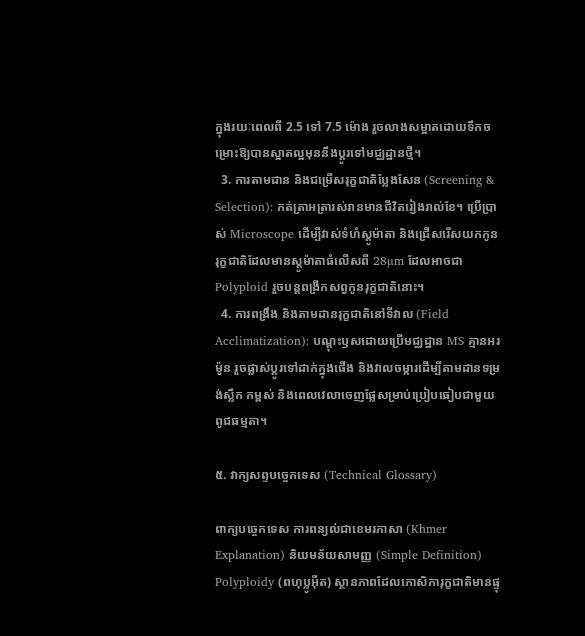ក្នុងរយៈពេលពី 2.5 ទៅ 7.5 ម៉ោង រួចលាងសម្អាតដោយទឹកចម្រោះឱ្យបានស្អាតល្អមុននឹងប្តូរទៅមជ្ឈដ្ឋានថ្មី។
  3. ការតាមដាន និងជម្រើសរុក្ខជាតិប្លែងសែន (Screening & Selection): កត់ត្រាអត្រារស់រានមានជីវិតរៀងរាល់ខែ។ ប្រើប្រាស់ Microscope ដើម្បីវាស់ទំហំស្តូម៉ាតា និងជ្រើសរើសយកកូនរុក្ខជាតិដែលមានស្តូម៉ាតាធំលើសពី 28µm ដែលអាចជា Polyploid រួចបន្តពង្រីកសព្វកូនរុក្ខជាតិនោះ។
  4. ការពង្រឹង និងតាមដានរុក្ខជាតិនៅទីវាល (Field Acclimatization): បណ្តុះឫសដោយប្រើមជ្ឈដ្ឋាន MS គ្មានអរម៉ូន រួចផ្លាស់ប្តូរទៅដាក់ក្នុងផើង និងវាលចម្ការដើម្បីតាមដានទម្រង់ស្លឹក កម្ពស់ និងពេលវេលាចេញផ្លែសម្រាប់ប្រៀបធៀបជាមួយពូជធម្មតា។

៥. វាក្យសព្ទបច្ចេកទេស (Technical Glossary)

ពាក្យបច្ចេកទេស ការពន្យល់ជាខេមរភាសា (Khmer Explanation) និយមន័យសាមញ្ញ (Simple Definition)
Polyploidy (ពហុប្លូអ៊ីត) ស្ថានភាពដែលកោសិការុក្ខជាតិមានផ្ទុ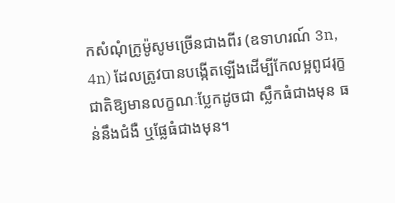កសំណុំក្រូម៉ូសូមច្រើនជាងពីរ (ឧទាហរណ៍ 3n, 4n) ដែលត្រូវបានបង្កើតឡើងដើម្បីកែលម្អពូជរុក្ខជាតិឱ្យមានលក្ខណៈប្លែកដូចជា ស្លឹកធំជាងមុន ធន់នឹងជំងឺ ឬផ្លែធំជាងមុន។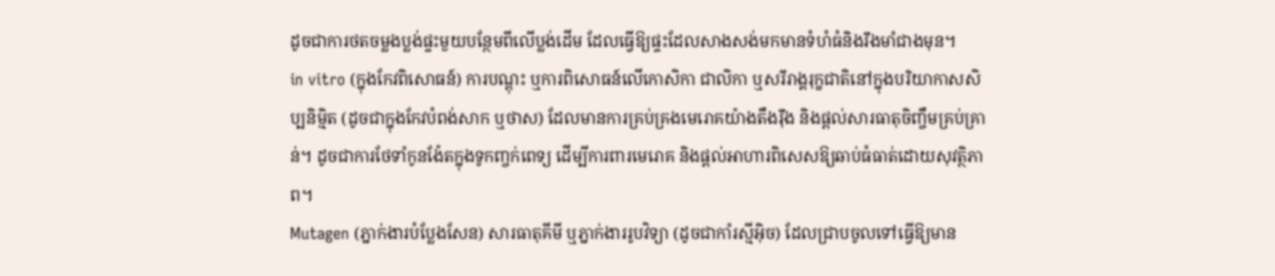ដូចជាការថតចម្លងប្លង់ផ្ទះមួយបន្ថែមពីលើប្លង់ដើម ដែលធ្វើឱ្យផ្ទះដែលសាងសង់មកមានទំហំធំនិងរឹងមាំជាងមុន។
in vitro (ក្នុងកែវពិសោធន៍) ការបណ្តុះ ឬការពិសោធន៍លើកោសិកា ជាលិកា ឬសរីរាង្គរុក្ខជាតិនៅក្នុងបរិយាកាសសិប្បនិម្មិត (ដូចជាក្នុងកែវបំពង់សាក ឬថាស) ដែលមានការគ្រប់គ្រងមេរោគយ៉ាងតឹងរ៉ឹង និងផ្តល់សារធាតុចិញ្ចឹមគ្រប់គ្រាន់។ ដូចជាការថែទាំកូនង៉ែតក្នុងទូកញ្ចក់ពេទ្យ ដើម្បីការពារមេរោគ និងផ្តល់អាហារពិសេសឱ្យឆាប់ធំធាត់ដោយសុវត្ថិភាព។
Mutagen (ភ្នាក់ងារបំប្លែងសែន) សារធាតុគីមី ឬភ្នាក់ងាររូបវិទ្យា (ដូចជាកាំរស្មីអ៊ិច) ដែលជ្រាបចូលទៅធ្វើឱ្យមាន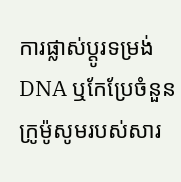ការផ្លាស់ប្តូរទម្រង់ DNA ឬកែប្រែចំនួនក្រូម៉ូសូមរបស់សារ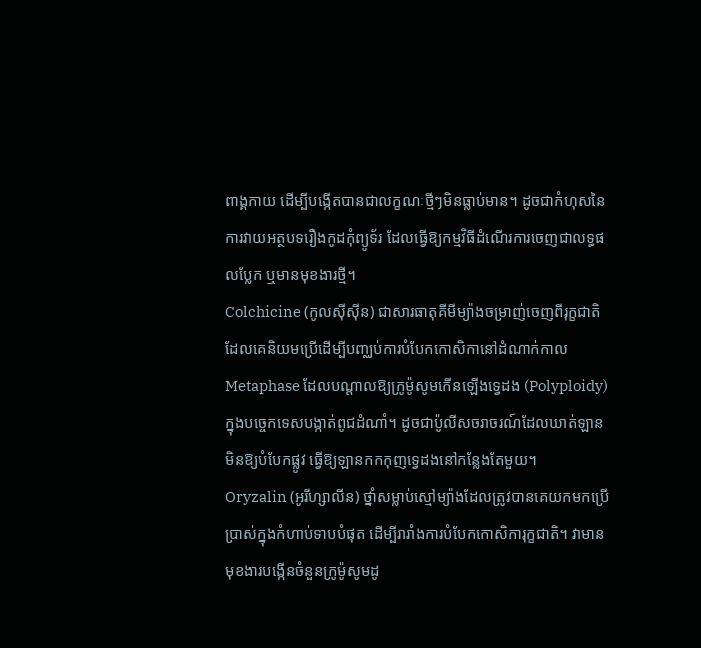ពាង្គកាយ ដើម្បីបង្កើតបានជាលក្ខណៈថ្មីៗមិនធ្លាប់មាន។ ដូចជាកំហុសនៃការវាយអត្ថបទរឿងកូដកុំព្យូទ័រ ដែលធ្វើឱ្យកម្មវិធីដំណើរការចេញជាលទ្ធផលប្លែក ឬមានមុខងារថ្មី។
Colchicine (កូលស៊ីស៊ីន) ជាសារធាតុគីមីម្យ៉ាងចម្រាញ់ចេញពីរុក្ខជាតិ ដែលគេនិយមប្រើដើម្បីបញ្ឈប់ការបំបែកកោសិកានៅដំណាក់កាល Metaphase ដែលបណ្តាលឱ្យក្រូម៉ូសូមកើនឡើងទ្វេដង (Polyploidy) ក្នុងបច្ចេកទេសបង្កាត់ពូជដំណាំ។ ដូចជាប៉ូលីសចរាចរណ៍ដែលឃាត់ឡានមិនឱ្យបំបែកផ្លូវ ធ្វើឱ្យឡានកកកុញទ្វេដងនៅកន្លែងតែមួយ។
Oryzalin (អូរីហ្សាលីន) ថ្នាំសម្លាប់ស្មៅម្យ៉ាងដែលត្រូវបានគេយកមកប្រើប្រាស់ក្នុងកំហាប់ទាបបំផុត ដើម្បីរារាំងការបំបែកកោសិការុក្ខជាតិ។ វាមានមុខងារបង្កើនចំនួនក្រូម៉ូសូមដូ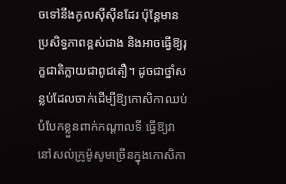ចទៅនឹងកូលស៊ីស៊ីនដែរ ប៉ុន្តែមានប្រសិទ្ធភាពខ្ពស់ជាង និងអាចធ្វើឱ្យរុក្ខជាតិក្លាយជាពូជតឿ។ ដូចជាថ្នាំសន្លប់ដែលចាក់ដើម្បីឱ្យកោសិកាឈប់បំបែកខ្លួនពាក់កណ្តាលទី ធ្វើឱ្យវានៅសល់ក្រូម៉ូសូមច្រើនក្នុងកោសិកា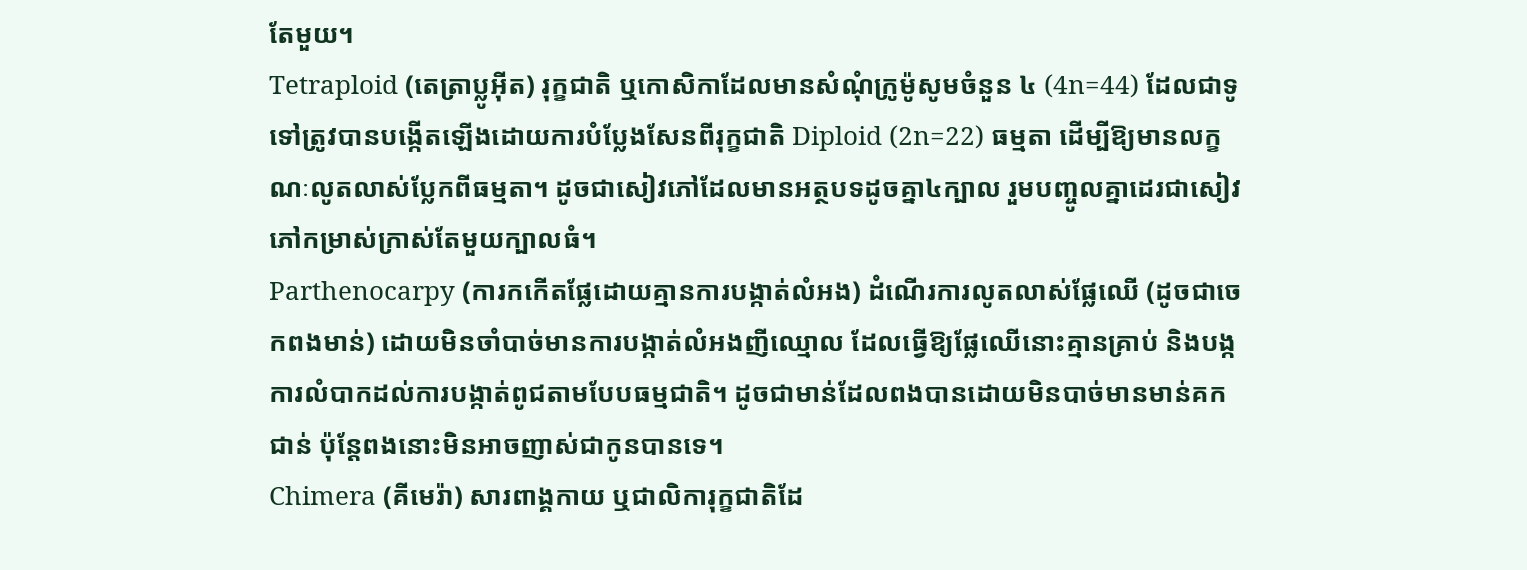តែមួយ។
Tetraploid (តេត្រាប្លូអ៊ីត) រុក្ខជាតិ ឬកោសិកាដែលមានសំណុំក្រូម៉ូសូមចំនួន ៤ (4n=44) ដែលជាទូទៅត្រូវបានបង្កើតឡើងដោយការបំប្លែងសែនពីរុក្ខជាតិ Diploid (2n=22) ធម្មតា ដើម្បីឱ្យមានលក្ខណៈលូតលាស់ប្លែកពីធម្មតា។ ដូចជាសៀវភៅដែលមានអត្ថបទដូចគ្នា៤ក្បាល រួមបញ្ចូលគ្នាដេរជាសៀវភៅកម្រាស់ក្រាស់តែមួយក្បាលធំ។
Parthenocarpy (ការកកើតផ្លែដោយគ្មានការបង្កាត់លំអង) ដំណើរការលូតលាស់ផ្លែឈើ (ដូចជាចេកពងមាន់) ដោយមិនចាំបាច់មានការបង្កាត់លំអងញីឈ្មោល ដែលធ្វើឱ្យផ្លែឈើនោះគ្មានគ្រាប់ និងបង្កការលំបាកដល់ការបង្កាត់ពូជតាមបែបធម្មជាតិ។ ដូចជាមាន់ដែលពងបានដោយមិនបាច់មានមាន់គកជាន់ ប៉ុន្តែពងនោះមិនអាចញាស់ជាកូនបានទេ។
Chimera (គីមេរ៉ា) សារពាង្គកាយ ឬជាលិការុក្ខជាតិដែ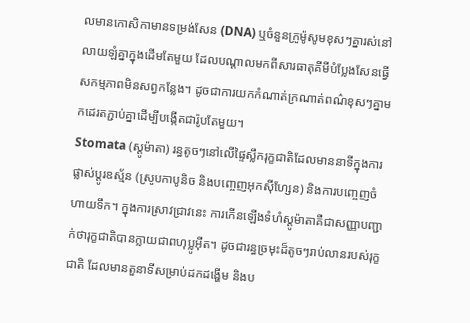លមានកោសិកាមានទម្រង់សែន (DNA) ឬចំនួនក្រូម៉ូសូមខុសៗគ្នារស់នៅលាយឡំគ្នាក្នុងដើមតែមួយ ដែលបណ្តាលមកពីសារធាតុគីមីបំប្លែងសែនធ្វើសកម្មភាពមិនសព្វកន្លែង។ ដូចជាការយកកំណាត់ក្រណាត់ពណ៌ខុសៗគ្នាមកដេរតភ្ជាប់គ្នាដើម្បីបង្កើតជារ៉ូបតែមួយ។
Stomata (ស្តូម៉ាតា) រន្ធតូចៗនៅលើផ្ទៃស្លឹករុក្ខជាតិដែលមាននាទីក្នុងការផ្លាស់ប្តូរឧស្ម័ន (ស្រូបកាបូនិច និងបញ្ចេញអុកស៊ីហ្សែន) និងការបញ្ចេញចំហាយទឹក។ ក្នុងការស្រាវជ្រាវនេះ ការកើនឡើងទំហំស្តូម៉ាតាគឺជាសញ្ញាបញ្ជាក់ថារុក្ខជាតិបានក្លាយជាពហុប្លូអ៊ីត។ ដូចជារន្ធច្រមុះដ៏តូចៗរាប់លានរបស់រុក្ខជាតិ ដែលមានតួនាទីសម្រាប់ដកដង្ហើម និងប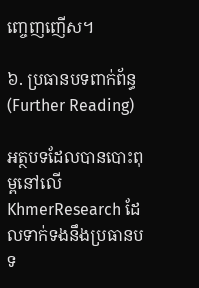ញ្ចេញញើស។

៦. ប្រធានបទពាក់ព័ន្ធ (Further Reading)

អត្ថបទដែលបានបោះពុម្ពនៅលើ KhmerResearch ដែលទាក់ទងនឹងប្រធានបទ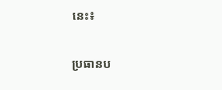នេះ៖

ប្រធានប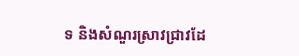ទ និងសំណួរស្រាវជ្រាវដែ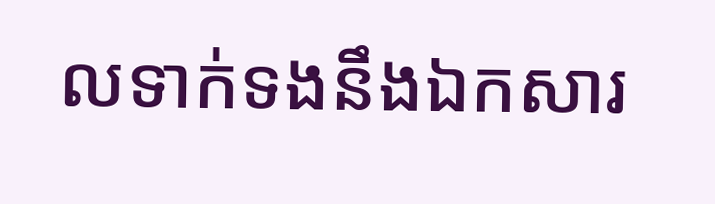លទាក់ទងនឹងឯកសារ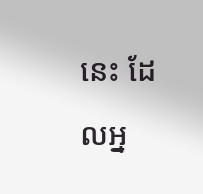នេះ ដែលអ្ន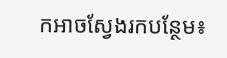កអាចស្វែងរកបន្ថែម៖